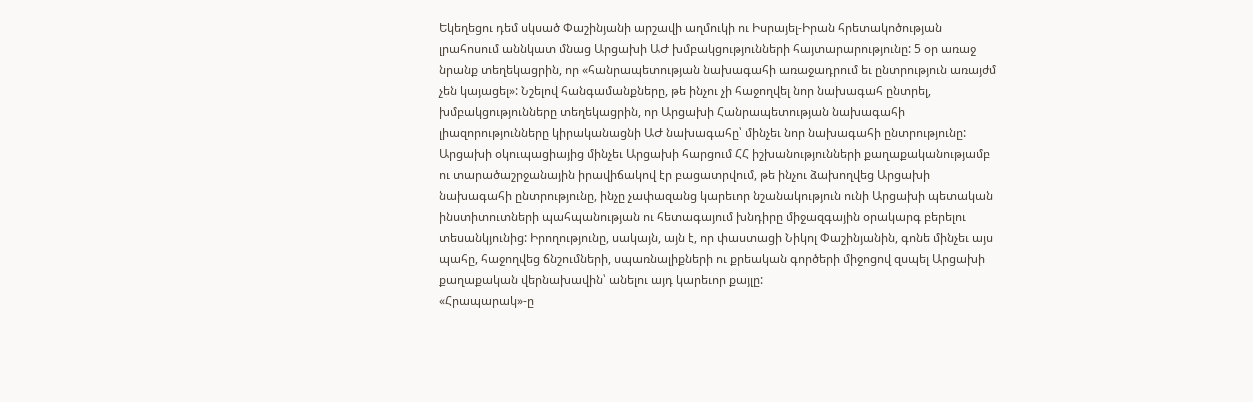Եկեղեցու դեմ սկսած Փաշինյանի արշավի աղմուկի ու Իսրայել-Իրան հրետակոծության լրահոսում աննկատ մնաց Արցախի ԱԺ խմբակցությունների հայտարարությունը: 5 օր առաջ նրանք տեղեկացրին, որ «հանրապետության նախագահի առաջադրում եւ ընտրություն առայժմ չեն կայացել»: Նշելով հանգամանքները, թե ինչու չի հաջողվել նոր նախագահ ընտրել, խմբակցությունները տեղեկացրին, որ Արցախի Հանրապետության նախագահի լիազորությունները կիրականացնի ԱԺ նախագահը՝ մինչեւ նոր նախագահի ընտրությունը:
Արցախի օկուպացիայից մինչեւ Արցախի հարցում ՀՀ իշխանությունների քաղաքականությամբ ու տարածաշրջանային իրավիճակով էր բացատրվում, թե ինչու ձախողվեց Արցախի նախագահի ընտրությունը, ինչը չափազանց կարեւոր նշանակություն ունի Արցախի պետական ինստիտուտների պահպանության ու հետագայում խնդիրը միջազգային օրակարգ բերելու տեսանկյունից: Իրողությունը, սակայն, այն է, որ փաստացի Նիկոլ Փաշինյանին, գոնե մինչեւ այս պահը, հաջողվեց ճնշումների, սպառնալիքների ու քրեական գործերի միջոցով զսպել Արցախի քաղաքական վերնախավին՝ անելու այդ կարեւոր քայլը:
«Հրապարակ»-ը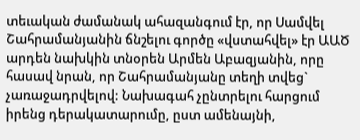տեւական ժամանակ ահազանգում էր, որ Սամվել Շահրամանյանին ճնշելու գործը «վստահվել» էր ԱԱԾ արդեն նախկին տնօրեն Արմեն Աբազյանին, որը հասավ նրան, որ Շահրամանյանը տեղի տվեց` չառաջադրվելով: Նախագահ չընտրելու հարցում իրենց դերակատարումը, ըստ ամենայնի,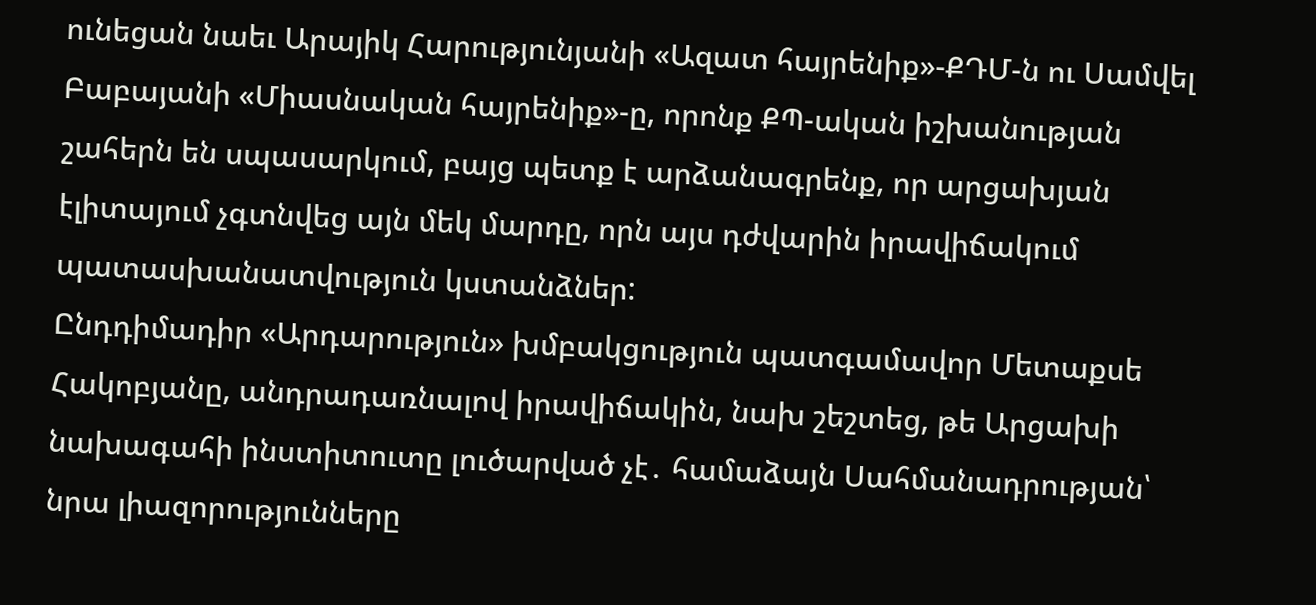ունեցան նաեւ Արայիկ Հարությունյանի «Ազատ հայրենիք»-ՔԴՄ-ն ու Սամվել Բաբայանի «Միասնական հայրենիք»-ը, որոնք ՔՊ-ական իշխանության շահերն են սպասարկում, բայց պետք է արձանագրենք, որ արցախյան էլիտայում չգտնվեց այն մեկ մարդը, որն այս դժվարին իրավիճակում պատասխանատվություն կստանձներ:
Ընդդիմադիր «Արդարություն» խմբակցություն պատգամավոր Մետաքսե Հակոբյանը, անդրադառնալով իրավիճակին, նախ շեշտեց, թե Արցախի նախագահի ինստիտուտը լուծարված չէ․ համաձայն Սահմանադրության՝ նրա լիազորությունները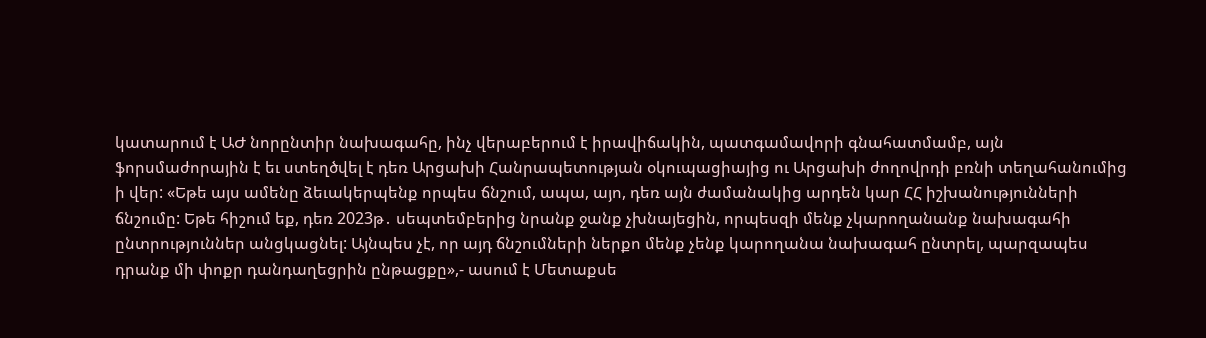կատարում է ԱԺ նորընտիր նախագահը, ինչ վերաբերում է իրավիճակին, պատգամավորի գնահատմամբ, այն ֆորսմաժորային է եւ ստեղծվել է դեռ Արցախի Հանրապետության օկուպացիայից ու Արցախի ժողովրդի բռնի տեղահանումից ի վեր: «Եթե այս ամենը ձեւակերպենք որպես ճնշում, ապա, այո, դեռ այն ժամանակից արդեն կար ՀՀ իշխանությունների ճնշումը: Եթե հիշում եք, դեռ 2023թ․ սեպտեմբերից նրանք ջանք չխնայեցին, որպեսզի մենք չկարողանանք նախագահի ընտրություններ անցկացնել: Այնպես չէ, որ այդ ճնշումների ներքո մենք չենք կարողանա նախագահ ընտրել, պարզապես դրանք մի փոքր դանդաղեցրին ընթացքը»,- ասում է Մետաքսե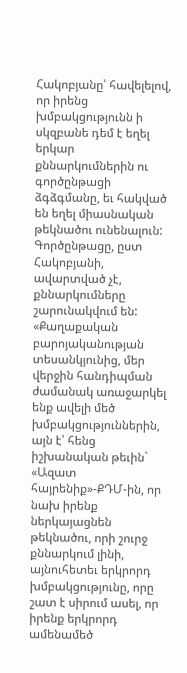Հակոբյանը՝ հավելելով, որ իրենց խմբակցությունն ի սկզբանե դեմ է եղել երկար քննարկումներին ու գործընթացի ձգձգմանը, եւ հակված են եղել միասնական թեկնածու ունենալուն:
Գործընթացը, ըստ Հակոբյանի, ավարտված չէ, քննարկումները շարունակվում են: «Քաղաքական բարոյականության տեսանկյունից, մեր վերջին հանդիպման ժամանակ առաջարկել ենք ավելի մեծ խմբակցություններին, այն է՝ հենց իշխանական թեւին` «Ազատ հայրենիք»-ՔԴՄ-ին, որ նախ իրենք ներկայացնեն թեկնածու, որի շուրջ քննարկում լինի, այնուհետեւ երկրորդ խմբակցությունը, որը շատ է սիրում ասել, որ իրենք երկրորդ ամենամեծ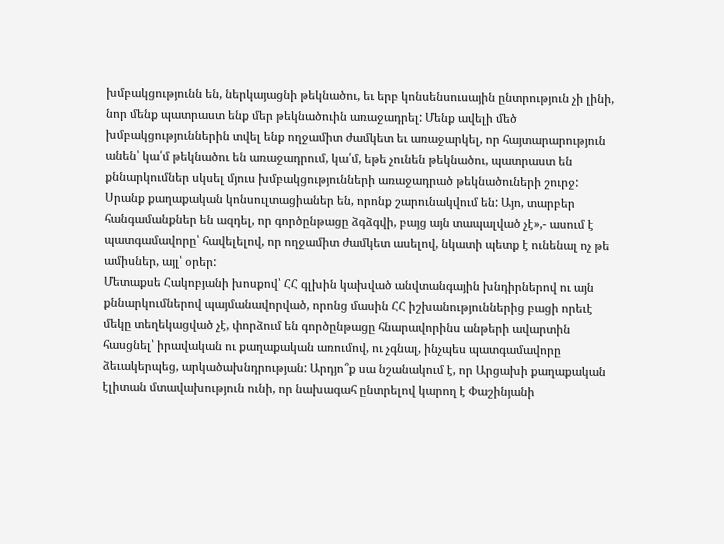խմբակցությունն են, ներկայացնի թեկնածու, եւ երբ կոնսենսուսային ընտրություն չի լինի, նոր մենք պատրաստ ենք մեր թեկնածուին առաջադրել: Մենք ավելի մեծ խմբակցություններին տվել ենք ողջամիտ ժամկետ եւ առաջարկել, որ հայտարարություն անեն՝ կա՛մ թեկնածու են առաջադրում, կա՛մ, եթե չունեն թեկնածու, պատրաստ են քննարկումներ սկսել մյուս խմբակցությունների առաջադրած թեկնածուների շուրջ: Սրանք քաղաքական կոնսուլտացիաներ են, որոնք շարունակվում են: Այո, տարբեր հանգամանքներ են ազդել, որ գործընթացը ձգձգվի, բայց այն տապալված չէ»,- ասում է պատգամավորը՝ հավելելով, որ ողջամիտ ժամկետ ասելով, նկատի պետք է ունենալ ոչ թե ամիսներ, այլ՝ օրեր:
Մետաքսե Հակոբյանի խոսքով՝ ՀՀ գլխին կախված անվտանգային խնդիրներով ու այն քննարկումներով պայմանավորված, որոնց մասին ՀՀ իշխանություններից բացի որեւէ մեկը տեղեկացված չէ, փորձում են գործընթացը հնարավորինս անթերի ավարտին հասցնել՝ իրավական ու քաղաքական առումով, ու չգնալ, ինչպես պատգամավորը ձեւակերպեց, արկածախնդրության: Արդյո՞ք սա նշանակում է, որ Արցախի քաղաքական էլիտան մտավախություն ունի, որ նախագահ ընտրելով կարող է Փաշինյանի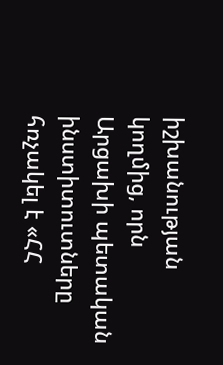իշխանության կողմից, որն Արցախի պետական ինստիտուտները հռչակել է «ՀՀ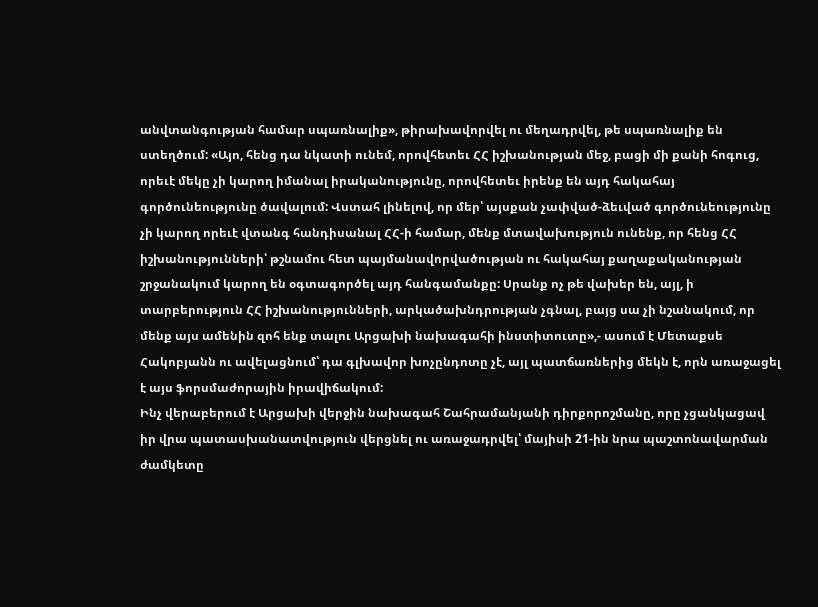անվտանգության համար սպառնալիք», թիրախավորվել ու մեղադրվել, թե սպառնալիք են ստեղծում: «Այո, հենց դա նկատի ունեմ, որովհետեւ ՀՀ իշխանության մեջ, բացի մի քանի հոգուց, որեւէ մեկը չի կարող իմանալ իրականությունը, որովհետեւ իրենք են այդ հակահայ գործունեությունը ծավալում: Վստահ լինելով, որ մեր՝ այսքան չափված-ձեւված գործունեությունը չի կարող որեւէ վտանգ հանդիսանալ ՀՀ-ի համար, մենք մտավախություն ունենք, որ հենց ՀՀ իշխանությունների՝ թշնամու հետ պայմանավորվածության ու հակահայ քաղաքականության շրջանակում կարող են օգտագործել այդ հանգամանքը: Սրանք ոչ թե վախեր են, այլ, ի տարբերություն ՀՀ իշխանությունների, արկածախնդրության չգնալ, բայց սա չի նշանակում, որ մենք այս ամենին զոհ ենք տալու Արցախի նախագահի ինստիտուտը»,- ասում է Մետաքսե Հակոբյանն ու ավելացնում՝ դա գլխավոր խոչընդոտը չէ, այլ պատճառներից մեկն է, որն առաջացել է այս ֆորսմաժորային իրավիճակում:
Ինչ վերաբերում է Արցախի վերջին նախագահ Շահրամանյանի դիրքորոշմանը, որը չցանկացավ իր վրա պատասխանատվություն վերցնել ու առաջադրվել՝ մայիսի 21-ին նրա պաշտոնավարման ժամկետը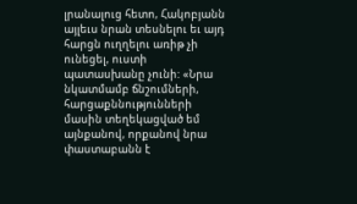լրանալուց հետո, Հակոբյանն այլեւս նրան տեսնելու եւ այդ հարցն ուղղելու առիթ չի ունեցել, ուստի պատասխանը չունի: «Նրա նկատմամբ ճնշումների, հարցաքննությունների մասին տեղեկացված եմ այնքանով, որքանով նրա փաստաբանն է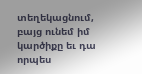տեղեկացնում, բայց ունեմ իմ կարծիքը եւ դա որպես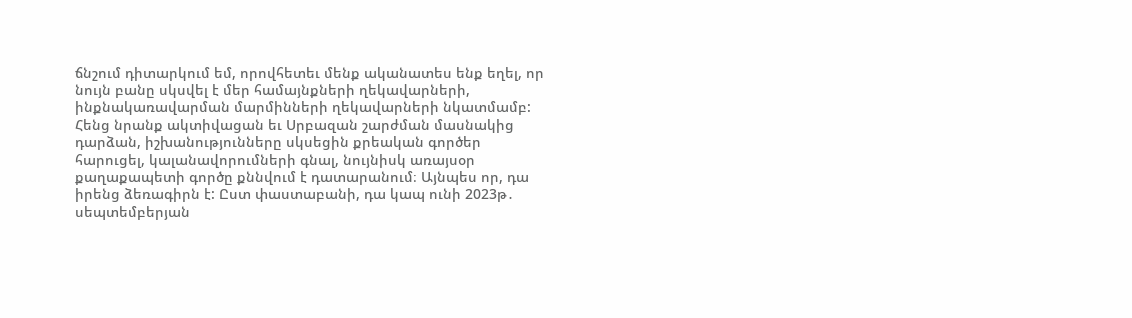ճնշում դիտարկում եմ, որովհետեւ մենք ականատես ենք եղել, որ նույն բանը սկսվել է մեր համայնքների ղեկավարների, ինքնակառավարման մարմինների ղեկավարների նկատմամբ: Հենց նրանք ակտիվացան եւ Սրբազան շարժման մասնակից դարձան, իշխանությունները սկսեցին քրեական գործեր հարուցել, կալանավորումների գնալ, նույնիսկ առայսօր քաղաքապետի գործը քննվում է դատարանում։ Այնպես որ, դա իրենց ձեռագիրն է: Ըստ փաստաբանի, դա կապ ունի 2023թ․ սեպտեմբերյան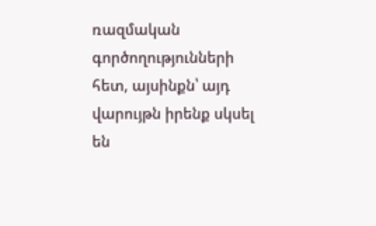ռազմական գործողությունների հետ, այսինքն՝ այդ վարույթն իրենք սկսել են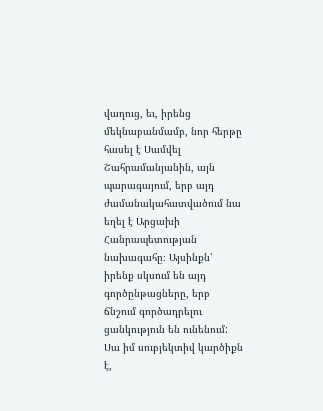վաղուց, եւ, իրենց մեկնաբանմամբ, նոր հերթը հասել է Սամվել Շահրամանյանին, այն պարագայում, երբ այդ ժամանակահատվածում նա եղել է Արցախի Հանրապետության նախագահը։ Այսինքն՝ իրենք սկսում են այդ գործընթացները, երբ ճնշում գործադրելու ցանկություն են ունենում: Սա իմ սուբյեկտիվ կարծիքն է,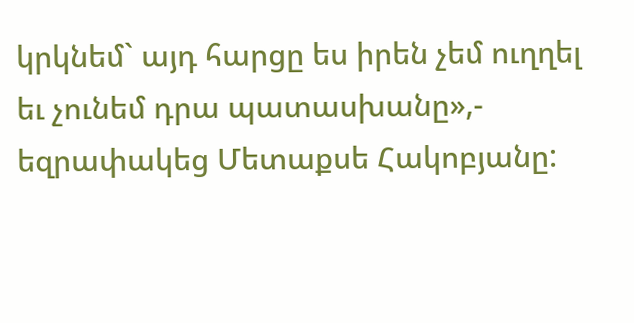կրկնեմ` այդ հարցը ես իրեն չեմ ուղղել եւ չունեմ դրա պատասխանը»,- եզրափակեց Մետաքսե Հակոբյանը: